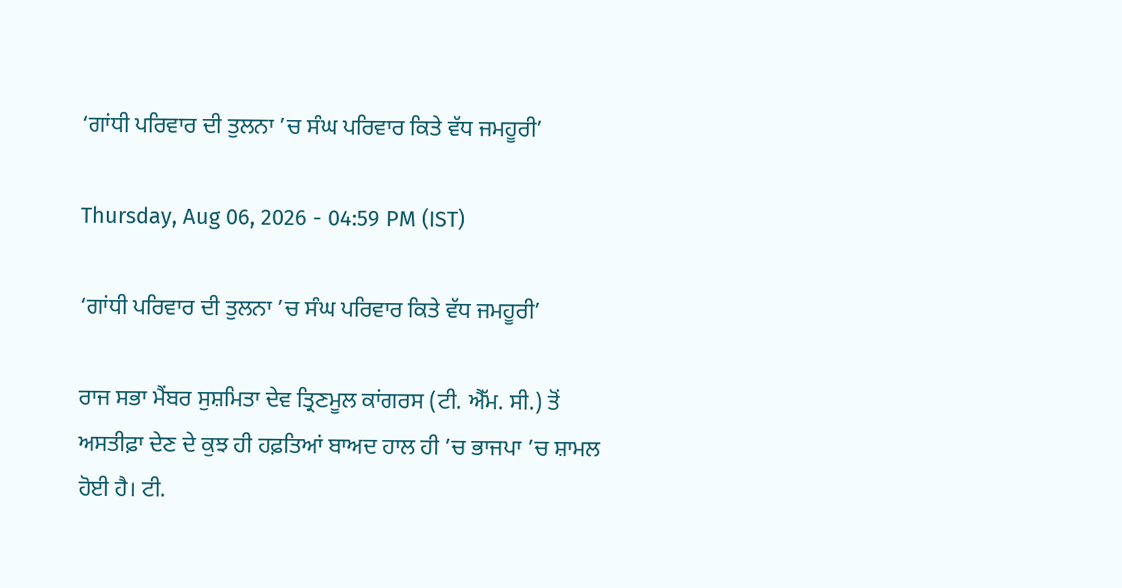‘ਗਾਂਧੀ ਪਰਿਵਾਰ ਦੀ ਤੁਲਨਾ ’ਚ ਸੰਘ ਪਰਿਵਾਰ ਕਿਤੇ ਵੱਧ ਜਮਹੂਰੀ’

Thursday, Aug 06, 2026 - 04:59 PM (IST)

‘ਗਾਂਧੀ ਪਰਿਵਾਰ ਦੀ ਤੁਲਨਾ ’ਚ ਸੰਘ ਪਰਿਵਾਰ ਕਿਤੇ ਵੱਧ ਜਮਹੂਰੀ’

ਰਾਜ ਸਭਾ ਮੈਂਬਰ ਸੁਸ਼ਮਿਤਾ ਦੇਵ ਤ੍ਰਿਣਮੂਲ ਕਾਂਗਰਸ (ਟੀ. ਐੱਮ. ਸੀ.) ਤੋਂ ਅਸਤੀਫ਼ਾ ਦੇਣ ਦੇ ਕੁਝ ਹੀ ਹਫ਼ਤਿਆਂ ਬਾਅਦ ਹਾਲ ਹੀ ’ਚ ਭਾਜਪਾ ’ਚ ਸ਼ਾਮਲ ਹੋਈ ਹੈ। ਟੀ.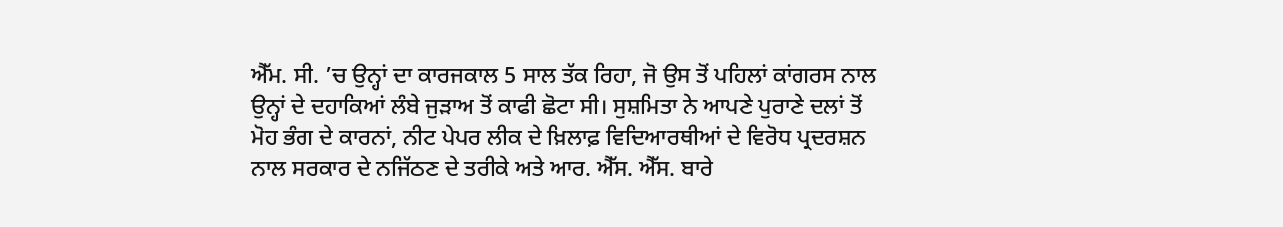ਐੱਮ. ਸੀ. ’ਚ ਉਨ੍ਹਾਂ ਦਾ ਕਾਰਜਕਾਲ 5 ਸਾਲ ਤੱਕ ਰਿਹਾ, ਜੋ ਉਸ ਤੋਂ ਪਹਿਲਾਂ ਕਾਂਗਰਸ ਨਾਲ ਉਨ੍ਹਾਂ ਦੇ ਦਹਾਕਿਆਂ ਲੰਬੇ ਜੁੜਾਅ ਤੋਂ ਕਾਫੀ ਛੋਟਾ ਸੀ। ਸੁਸ਼ਮਿਤਾ ਨੇ ਆਪਣੇ ਪੁਰਾਣੇ ਦਲਾਂ ਤੋਂ ਮੋਹ ਭੰਗ ਦੇ ਕਾਰਨਾਂ, ਨੀਟ ਪੇਪਰ ਲੀਕ ਦੇ ਖ਼ਿਲਾਫ਼ ਵਿਦਿਆਰਥੀਆਂ ਦੇ ਵਿਰੋਧ ਪ੍ਰਦਰਸ਼ਨ ਨਾਲ ਸਰਕਾਰ ਦੇ ਨਜਿੱਠਣ ਦੇ ਤਰੀਕੇ ਅਤੇ ਆਰ. ਐੱਸ. ਐੱਸ. ਬਾਰੇ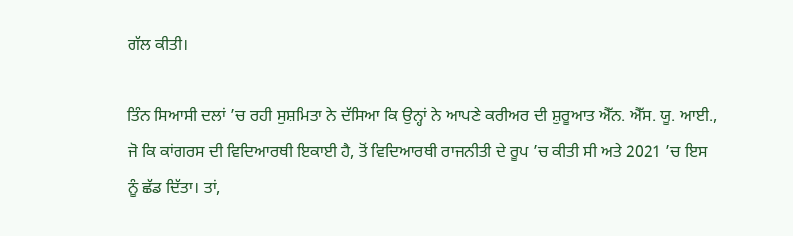ਗੱਲ ਕੀਤੀ।

ਤਿੰਨ ਸਿਆਸੀ ਦਲਾਂ ’ਚ ਰਹੀ ਸੁਸ਼ਮਿਤਾ ਨੇ ਦੱਸਿਆ ਕਿ ਉਨ੍ਹਾਂ ਨੇ ਆਪਣੇ ਕਰੀਅਰ ਦੀ ਸ਼ੁਰੂਆਤ ਐੱਨ. ਐੱਸ. ਯੂ. ਆਈ., ਜੋ ਕਿ ਕਾਂਗਰਸ ਦੀ ਵਿਦਿਆਰਥੀ ਇਕਾਈ ਹੈ, ਤੋਂ ਵਿਦਿਆਰਥੀ ਰਾਜਨੀਤੀ ਦੇ ਰੂਪ ’ਚ ਕੀਤੀ ਸੀ ਅਤੇ 2021 ’ਚ ਇਸ ਨੂੰ ਛੱਡ ਦਿੱਤਾ। ਤਾਂ,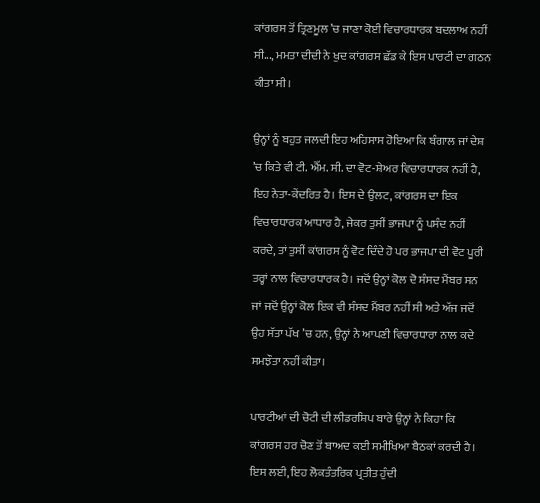ਕਾਂਗਰਸ ਤੋਂ ਤ੍ਰਿਣਮੂਲ ’ਚ ਜਾਣਾ ਕੋਈ ਵਿਚਾਰਧਾਰਕ ਬਦਲਾਅ ਨਹੀਂ ਸੀ..., ਮਮਤਾ ਦੀਦੀ ਨੇ ਖੁਦ ਕਾਂਗਰਸ ਛੱਡ ਕੇ ਇਸ ਪਾਰਟੀ ਦਾ ਗਠਨ ਕੀਤਾ ਸੀ।

ਉਨ੍ਹਾਂ ਨੂੰ ਬਹੁਤ ਜਲਦੀ ਇਹ ਅਹਿਸਾਸ ਹੋਇਆ ਕਿ ਬੰਗਾਲ ਜਾਂ ਦੇਸ਼ ’ਚ ਕਿਤੇ ਵੀ ਟੀ. ਐੱਮ. ਸੀ. ਦਾ ਵੋਟ-ਸ਼ੇਅਰ ਵਿਚਾਰਧਾਰਕ ਨਹੀਂ ਹੈ, ਇਹ ਨੇਤਾ-ਕੇਂਦਰਿਤ ਹੈ। ਇਸ ਦੇ ਉਲਟ, ਕਾਂਗਰਸ ਦਾ ਇਕ ਵਿਚਾਰਧਾਰਕ ਆਧਾਰ ਹੈ, ਜੇਕਰ ਤੁਸੀਂ ਭਾਜਪਾ ਨੂੰ ਪਸੰਦ ਨਹੀਂ ਕਰਦੇ, ਤਾਂ ਤੁਸੀਂ ਕਾਂਗਰਸ ਨੂੰ ਵੋਟ ਦਿੰਦੇ ਹੋ ਪਰ ਭਾਜਪਾ ਦੀ ਵੋਟ ਪੂਰੀ ਤਰ੍ਹਾਂ ਨਾਲ ਵਿਚਾਰਧਾਰਕ ਹੈ। ਜਦੋਂ ਉਨ੍ਹਾਂ ਕੋਲ ਦੋ ਸੰਸਦ ਮੈਂਬਰ ਸਨ ਜਾਂ ਜਦੋਂ ਉਨ੍ਹਾਂ ਕੋਲ ਇਕ ਵੀ ਸੰਸਦ ਮੈਂਬਰ ਨਹੀਂ ਸੀ ਅਤੇ ਅੱਜ ਜਦੋਂ ਉਹ ਸੱਤਾ ਪੱਖ ’ਚ ਹਨ, ਉਨ੍ਹਾਂ ਨੇ ਆਪਣੀ ਵਿਚਾਰਧਾਰਾ ਨਾਲ ਕਦੇ ਸਮਝੌਤਾ ਨਹੀਂ ਕੀਤਾ।

ਪਾਰਟੀਆਂ ਦੀ ਚੋਟੀ ਦੀ ਲੀਡਰਸ਼ਿਪ ਬਾਰੇ ਉਨ੍ਹਾਂ ਨੇ ਕਿਹਾ ਕਿ ਕਾਂਗਰਸ ਹਰ ਚੋਣ ਤੋਂ ਬਾਅਦ ਕਈ ਸਮੀਖਿਆ ਬੈਠਕਾਂ ਕਰਦੀ ਹੈ। ਇਸ ਲਈ, ਇਹ ਲੋਕਤੰਤਰਿਕ ਪ੍ਰਤੀਤ ਹੁੰਦੀ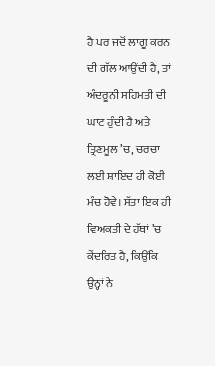ਹੈ ਪਰ ਜਦੋਂ ਲਾਗੂ ਕਰਨ ਦੀ ਗੱਲ ਆਉਂਦੀ ਹੈ, ਤਾਂ ਅੰਦਰੂਨੀ ਸਹਿਮਤੀ ਦੀ ਘਾਟ ਹੁੰਦੀ ਹੈ ਅਤੇ ਤ੍ਰਿਣਮੂਲ ’ਚ, ਚਰਚਾ ਲਈ ਸ਼ਾਇਦ ਹੀ ਕੋਈ ਮੰਚ ਹੋਵੇ। ਸੱਤਾ ਇਕ ਹੀ ਵਿਅਕਤੀ ਦੇ ਹੱਥਾਂ ’ਚ ਕੇਂਦਰਿਤ ਹੈ, ਕਿਉਂਕਿ ਉਨ੍ਹਾਂ ਨੇ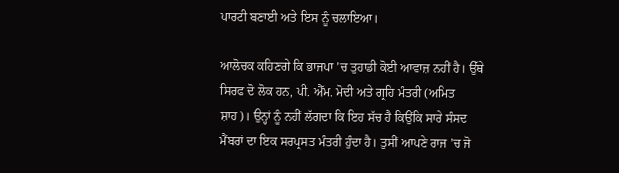ਪਾਰਟੀ ਬਣਾਈ ਅਤੇ ਇਸ ਨੂੰ ਚਲਾਇਆ।

ਆਲੋਚਕ ਕਹਿਣਗੇ ਕਿ ਭਾਜਪਾ ’ਚ ਤੁਹਾਡੀ ਕੋਈ ਆਵਾਜ਼ ਨਹੀਂ ਹੈ। ਉੱਥੇ ਸਿਰਫ ਦੋ ਲੋਕ ਹਨ, ਪੀ. ਐੱਮ. ਮੋਦੀ ਅਤੇ ਗ੍ਰਹਿ ਮੰਤਰੀ (ਅਮਿਤ ਸ਼ਾਹ)। ਉਨ੍ਹਾਂ ਨੂੰ ਨਹੀਂ ਲੱਗਦਾ ਕਿ ਇਹ ਸੱਚ ਹੈ ਕਿਉਂਕਿ ਸਾਰੇ ਸੰਸਦ ਮੈਂਬਰਾਂ ਦਾ ਇਕ ਸਰਪ੍ਰਸਤ ਮੰਤਰੀ ਹੁੰਦਾ ਹੈ। ਤੁਸੀਂ ਆਪਣੇ ਰਾਜ ’ਚ ਜੋ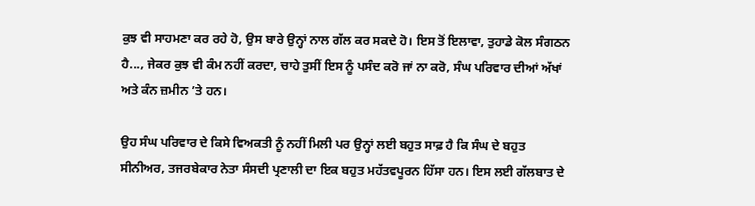ਕੁਝ ਵੀ ਸਾਹਮਣਾ ਕਰ ਰਹੇ ਹੋ, ਉਸ ਬਾਰੇ ਉਨ੍ਹਾਂ ਨਾਲ ਗੱਲ ਕਰ ਸਕਦੇ ਹੋ। ਇਸ ਤੋਂ ਇਲਾਵਾ, ਤੁਹਾਡੇ ਕੋਲ ਸੰਗਠਨ ਹੈ..., ਜੇਕਰ ਕੁਝ ਵੀ ਕੰਮ ਨਹੀਂ ਕਰਦਾ, ਚਾਹੇ ਤੁਸੀਂ ਇਸ ਨੂੰ ਪਸੰਦ ਕਰੋ ਜਾਂ ਨਾ ਕਰੋ, ਸੰਘ ਪਰਿਵਾਰ ਦੀਆਂ ਅੱਖਾਂ ਅਤੇ ਕੰਨ ਜ਼ਮੀਨ ’ਤੇ ਹਨ।

ਉਹ ਸੰਘ ਪਰਿਵਾਰ ਦੇ ਕਿਸੇ ਵਿਅਕਤੀ ਨੂੰ ਨਹੀਂ ਮਿਲੀ ਪਰ ਉਨ੍ਹਾਂ ਲਈ ਬਹੁਤ ਸਾਫ਼ ਹੈ ਕਿ ਸੰਘ ਦੇ ਬਹੁਤ ਸੀਨੀਅਰ, ਤਜਰਬੇਕਾਰ ਨੇਤਾ ਸੰਸਦੀ ਪ੍ਰਣਾਲੀ ਦਾ ਇਕ ਬਹੁਤ ਮਹੱਤਵਪੂਰਨ ਹਿੱਸਾ ਹਨ। ਇਸ ਲਈ ਗੱਲਬਾਤ ਦੇ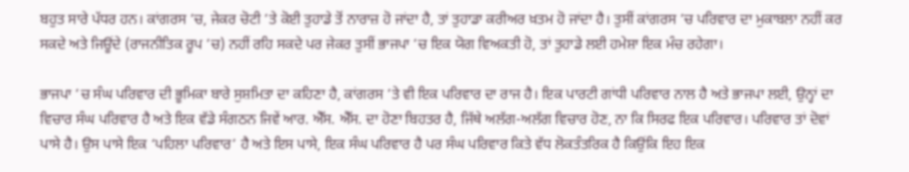ਬਹੁਤ ਸਾਰੇ ਪੱਧਰ ਹਨ। ਕਾਂਗਰਸ ’ਚ, ਜੇਕਰ ਚੋਟੀ ’ਤੇ ਕੋਈ ਤੁਹਾਡੇ ਤੋਂ ਨਾਰਾਜ਼ ਹੋ ਜਾਂਦਾ ਹੈ, ਤਾਂ ਤੁਹਾਡਾ ਕਰੀਅਰ ਖ਼ਤਮ ਹੋ ਜਾਂਦਾ ਹੈ। ਤੁਸੀਂ ਕਾਂਗਰਸ ’ਚ ਪਰਿਵਾਰ ਦਾ ਮੁਕਾਬਲਾ ਨਹੀਂ ਕਰ ਸਕਦੇ ਅਤੇ ਜਿਊਂਦੇ (ਰਾਜਨੀਤਿਕ ਰੂਪ ’ਚ) ਨਹੀਂ ਰਹਿ ਸਕਦੇ ਪਰ ਜੇਕਰ ਤੁਸੀਂ ਭਾਜਪਾ ’ਚ ਇਕ ਯੋਗ ਵਿਅਕਤੀ ਹੋ, ਤਾਂ ਤੁਹਾਡੇ ਲਈ ਹਮੇਸ਼ਾ ਇਕ ਮੰਚ ਰਹੇਗਾ।

ਭਾਜਪਾ ’ਚ ਸੰਘ ਪਰਿਵਾਰ ਦੀ ਭੂਮਿਕਾ ਬਾਰੇ ਸੁਸ਼ਮਿਤਾ ਦਾ ਕਹਿਣਾ ਹੈ, ਕਾਂਗਰਸ ’ਤੇ ਵੀ ਇਕ ਪਰਿਵਾਰ ਦਾ ਰਾਜ ਹੈ। ਇਕ ਪਾਰਟੀ ਗਾਂਧੀ ਪਰਿਵਾਰ ਨਾਲ ਹੈ ਅਤੇ ਭਾਜਪਾ ਲਈ, ਉਨ੍ਹਾਂ ਦਾ ਵਿਚਾਰ ਸੰਘ ਪਰਿਵਾਰ ਹੈ ਅਤੇ ਇਕ ਵੱਡੇ ਸੰਗਠਨ ਜਿਵੇਂ ਆਰ. ਐੱਸ. ਐੱਸ. ਦਾ ਹੋਣਾ ਬਿਹਤਰ ਹੈ, ਜਿੱਥੇ ਅਲੱਗ-ਅਲੱਗ ਵਿਚਾਰ ਹੋਣ, ਨਾ ਕਿ ਸਿਰਫ ਇਕ ਪਰਿਵਾਰ। ਪਰਿਵਾਰ ਤਾਂ ਦੋਵਾਂ ਪਾਸੇ ਹੈ। ਉਸ ਪਾਸੇ ਇਕ ‘ਪਹਿਲਾ ਪਰਿਵਾਰ’ ਹੈ ਅਤੇ ਇਸ ਪਾਸੇ, ਇਕ ਸੰਘ ਪਰਿਵਾਰ ਹੈ ਪਰ ਸੰਘ ਪਰਿਵਾਰ ਕਿਤੇ ਵੱਧ ਲੋਕਤੰਤਰਿਕ ਹੈ ਕਿਉਂਕਿ ਇਹ ਇਕ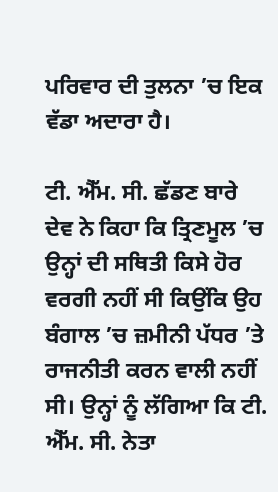ਪਰਿਵਾਰ ਦੀ ਤੁਲਨਾ ’ਚ ਇਕ ਵੱਡਾ ਅਦਾਰਾ ਹੈ।

ਟੀ. ਐੱਮ. ਸੀ. ਛੱਡਣ ਬਾਰੇ ਦੇਵ ਨੇ ਕਿਹਾ ਕਿ ਤ੍ਰਿਣਮੂਲ ’ਚ ਉਨ੍ਹਾਂ ਦੀ ਸਥਿਤੀ ਕਿਸੇ ਹੋਰ ਵਰਗੀ ਨਹੀਂ ਸੀ ਕਿਉਂਕਿ ਉਹ ਬੰਗਾਲ ’ਚ ਜ਼ਮੀਨੀ ਪੱਧਰ ’ਤੇ ਰਾਜਨੀਤੀ ਕਰਨ ਵਾਲੀ ਨਹੀਂ ਸੀ। ਉਨ੍ਹਾਂ ਨੂੰ ਲੱਗਿਆ ਕਿ ਟੀ. ਐੱਮ. ਸੀ. ਨੇਤਾ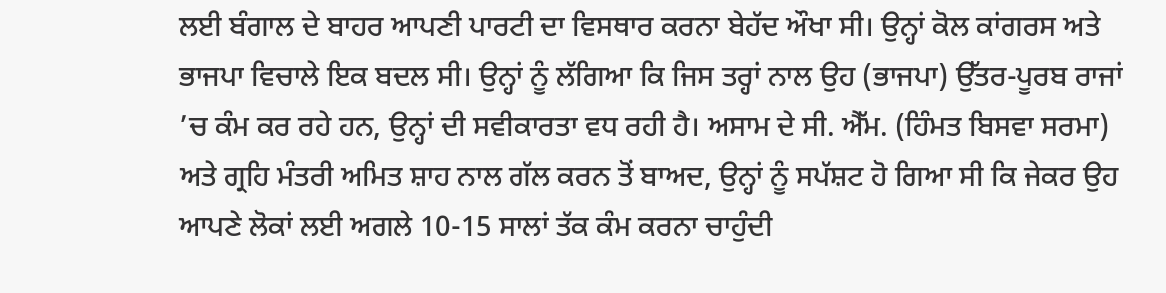ਲਈ ਬੰਗਾਲ ਦੇ ਬਾਹਰ ਆਪਣੀ ਪਾਰਟੀ ਦਾ ਵਿਸਥਾਰ ਕਰਨਾ ਬੇਹੱਦ ਔਖਾ ਸੀ। ਉਨ੍ਹਾਂ ਕੋਲ ਕਾਂਗਰਸ ਅਤੇ ਭਾਜਪਾ ਵਿਚਾਲੇ ਇਕ ਬਦਲ ਸੀ। ਉਨ੍ਹਾਂ ਨੂੰ ਲੱਗਿਆ ਕਿ ਜਿਸ ਤਰ੍ਹਾਂ ਨਾਲ ਉਹ (ਭਾਜਪਾ) ਉੱਤਰ-ਪੂਰਬ ਰਾਜਾਂ ’ਚ ਕੰਮ ਕਰ ਰਹੇ ਹਨ, ਉਨ੍ਹਾਂ ਦੀ ਸਵੀਕਾਰਤਾ ਵਧ ਰਹੀ ਹੈ। ਅਸਾਮ ਦੇ ਸੀ. ਐੱਮ. (ਹਿੰਮਤ ਬਿਸਵਾ ਸਰਮਾ) ਅਤੇ ਗ੍ਰਹਿ ਮੰਤਰੀ ਅਮਿਤ ਸ਼ਾਹ ਨਾਲ ਗੱਲ ਕਰਨ ਤੋਂ ਬਾਅਦ, ਉਨ੍ਹਾਂ ਨੂੰ ਸਪੱਸ਼ਟ ਹੋ ਗਿਆ ਸੀ ਕਿ ਜੇਕਰ ਉਹ ਆਪਣੇ ਲੋਕਾਂ ਲਈ ਅਗਲੇ 10-15 ਸਾਲਾਂ ਤੱਕ ਕੰਮ ਕਰਨਾ ਚਾਹੁੰਦੀ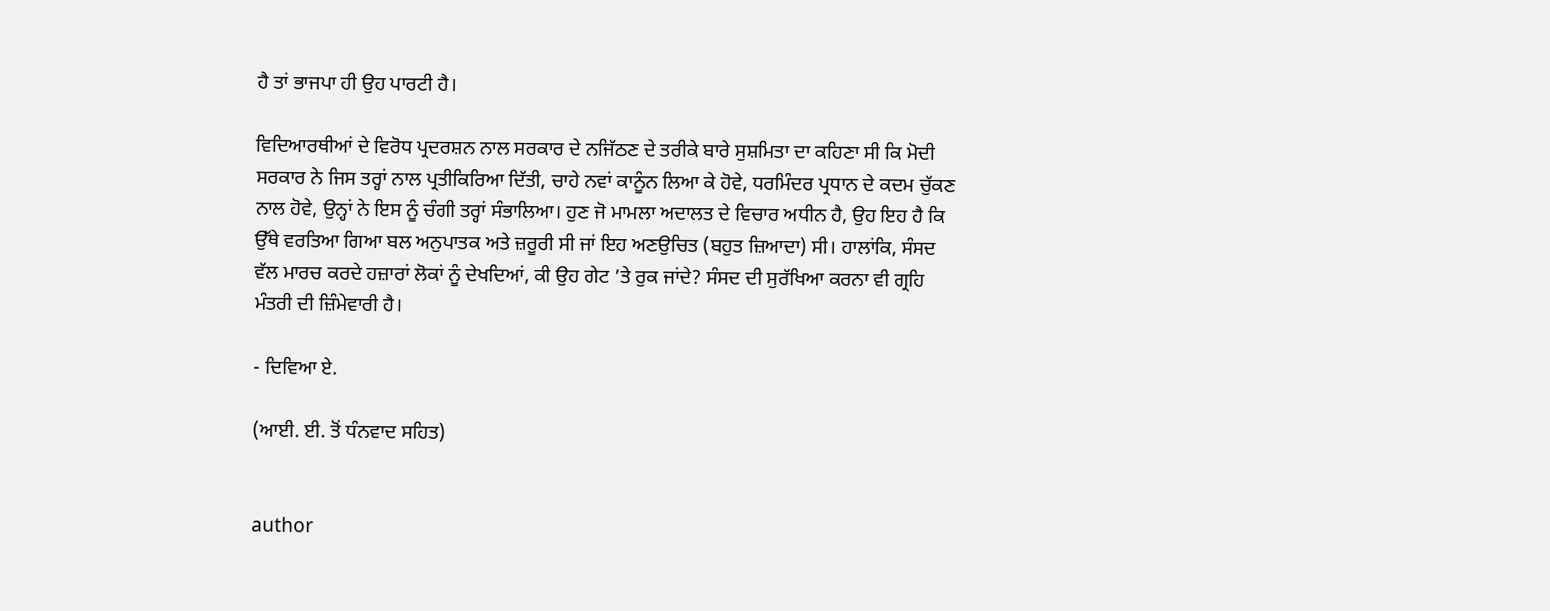ਹੈ ਤਾਂ ਭਾਜਪਾ ਹੀ ਉਹ ਪਾਰਟੀ ਹੈ।

ਵਿਦਿਆਰਥੀਆਂ ਦੇ ਵਿਰੋਧ ਪ੍ਰਦਰਸ਼ਨ ਨਾਲ ਸਰਕਾਰ ਦੇ ਨਜਿੱਠਣ ਦੇ ਤਰੀਕੇ ਬਾਰੇ ਸੁਸ਼ਮਿਤਾ ਦਾ ਕਹਿਣਾ ਸੀ ਕਿ ਮੋਦੀ ਸਰਕਾਰ ਨੇ ਜਿਸ ਤਰ੍ਹਾਂ ਨਾਲ ਪ੍ਰਤੀਕਿਰਿਆ ਦਿੱਤੀ, ਚਾਹੇ ਨਵਾਂ ਕਾਨੂੰਨ ਲਿਆ ਕੇ ਹੋਵੇ, ਧਰਮਿੰਦਰ ਪ੍ਰਧਾਨ ਦੇ ਕਦਮ ਚੁੱਕਣ ਨਾਲ ਹੋਵੇ, ਉਨ੍ਹਾਂ ਨੇ ਇਸ ਨੂੰ ਚੰਗੀ ਤਰ੍ਹਾਂ ਸੰਭਾਲਿਆ। ਹੁਣ ਜੋ ਮਾਮਲਾ ਅਦਾਲਤ ਦੇ ਵਿਚਾਰ ਅਧੀਨ ਹੈ, ਉਹ ਇਹ ਹੈ ਕਿ ਉੱਥੇ ਵਰਤਿਆ ਗਿਆ ਬਲ ਅਨੁਪਾਤਕ ਅਤੇ ਜ਼ਰੂਰੀ ਸੀ ਜਾਂ ਇਹ ਅਣਉਚਿਤ (ਬਹੁਤ ਜ਼ਿਆਦਾ) ਸੀ। ਹਾਲਾਂਕਿ, ਸੰਸਦ ਵੱਲ ਮਾਰਚ ਕਰਦੇ ਹਜ਼ਾਰਾਂ ਲੋਕਾਂ ਨੂੰ ਦੇਖਦਿਆਂ, ਕੀ ਉਹ ਗੇਟ ’ਤੇ ਰੁਕ ਜਾਂਦੇ? ਸੰਸਦ ਦੀ ਸੁਰੱਖਿਆ ਕਰਨਾ ਵੀ ਗ੍ਰਹਿ ਮੰਤਰੀ ਦੀ ਜ਼ਿੰਮੇਵਾਰੀ ਹੈ।

- ਦਿਵਿਆ ਏ.

(ਆਈ. ਈ. ਤੋਂ ਧੰਨਵਾਦ ਸਹਿਤ)


author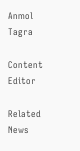Anmol Tagra

Content Editor

Related News